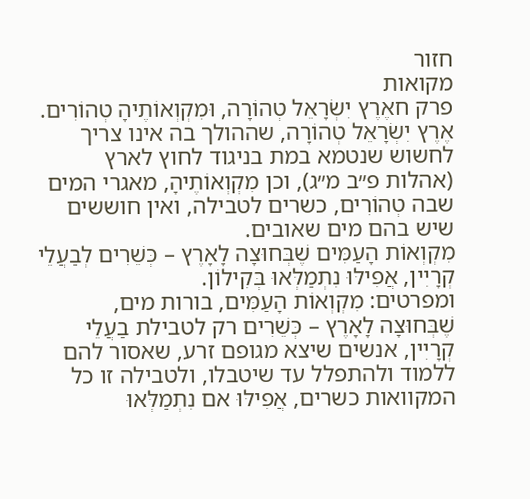חזור
מקואות
פרק חאֶרֶץ יִשְׂרָאֵל טְהוֹרָה, וּמִקְוְאוֹתֶיהָ טְהוֹרִים.
אֶרֶץ יִשְׂרָאֵל טְהוֹרָה, שההולך בה אינו צריך לחשוש שנטמא במת בניגוד לחוץ לארץ (אהלות פ״ב מ״ג), וכן מִקְוְאוֹתֶיהָ, מאגרי המים שבה טְהוֹרִים, כשרים לטבילה, ואין חוששים שיש בהם מים שאובים.
מִקְוְאוֹת הָעַמִּים שֶׁבְּחוּצָה לָאָרֶץ – כְּשֵׁרִים לְבַעֲלֵי קְרָיִין, אֲפִילּוּ נִתְמַלְּאוּ בְּקִילוֹן.
ומפרטים: מִקְוְאוֹת הָעַמִּים, בורות מים, שֶׁבְּחוּצָה לָאָרֶץ – כְּשֵׁרִים רק לטבילת בַעֲלֵי קְרָיִין, אנשים שיצא מגופם זרע, שאסור להם ללמוד ולהתפלל עד שיטבלו, ולטבילה זו כל המקוואות כשרים, אֲפִילּוּ אם נִתְמַלְּאוּ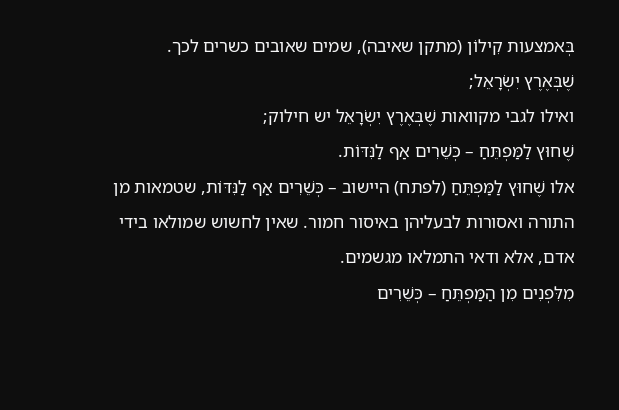בְּאמצעות קִילוֹן (מתקן שאיבה), שמים שאובים כשרים לכך.
שֶׁבְּאֶרֶץ יִשְׂרָאֵל;
ואילו לגבי מקוואות שֶׁבְּאֶרֶץ יִשְׂרָאֵל יש חילוק;
שֶׁחוּץ לַמַּפְתֵּחַ – כְּשֵׁרִים אַף לַנִּדּוֹת.
אלו שֶׁחוּץ לַמַּפְתֵּחַ (לפתח) היישוב – כְּשֵׁרִים אַף לַנִּדּוֹת, שטמאות מן התורה ואסורות לבעליהן באיסור חמור. שאין לחשוש שמולאו בידי אדם, אלא ודאי התמלאו מגשמים.
מִלִּפְנִים מִן הַמַּפְתֵּחַ – כְּשֵׁרִים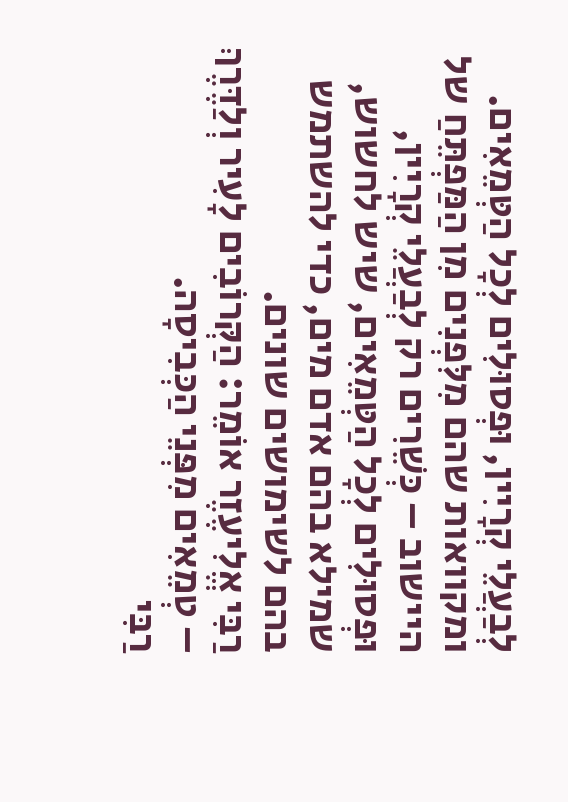לְבַעֲלֵי קְרָיִין, וּפְסוּלִים לְכָל הַטְּמֵאִים.
ומקוואות שהם מִלִּפְנִים מִן הַמַּפְתֵּחַ של היישוב – כְּשֵׁרִים רק לְבַעֲלֵי קְרָיִין, וּפְסוּלִים לְכָל הַטְּמֵאִים, שיש לחשוש, שמילא בהם אדם מים, כדי להשתמש בהם לשימושים שונים.
רַבִּי אֱלִיעֶזֶר אוֹמֵר: הַקְּרוֹבִים לָעִיר וְלַדֶּרֶךְ – טְמֵאִים מִפְּנֵי הַכְּבִיסָה.
רַבִּי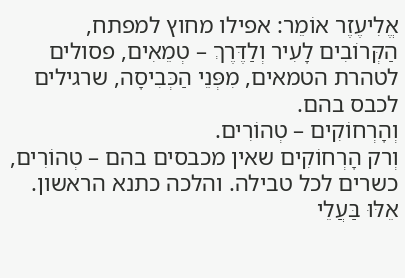אֱלִיעֶזֶר אוֹמֵר: אפילו מחוץ למפתח, הַקְּרוֹבִים לָעִיר וְלַדֶּרֶךְ – טְמֵאִים, פסולים לטהרת הטמאים, מִפְּנֵי הַכְּבִיסָה, שרגילים לכבס בהם.
וְהָרְחוֹקִים – טְהוֹרִים.
וְרק הָרְחוֹקִים שאין מכבסים בהם – טְהוֹרִים, כשרים לכל טבילה. והלכה כתנא הראשון.
אֵלּוּ בַּעֲלֵי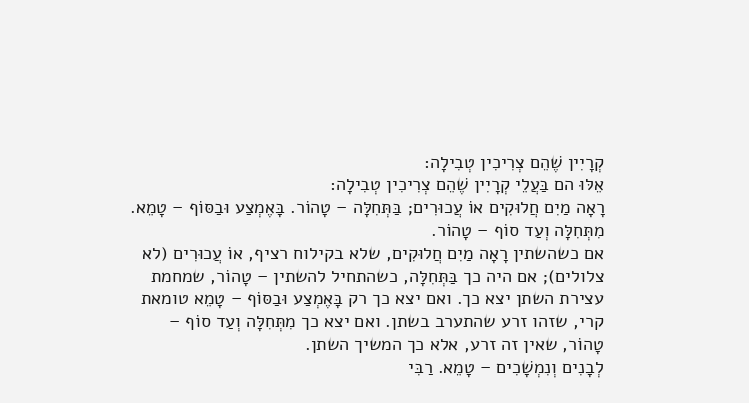קְרָיִין שֶׁהֵם צְרִיכִין טְבִילָה:
אֵלּוּ הם בַּעֲלֵי קְרָיִין שֶׁהֵם צְרִיכִין טְבִילָה:
רָאָה מַיִם חֲלוּקִים אוֹ עֲכוּרִים; בַּתְּחִלָּה – טָהוֹר. בָּאֶמְצַע וּבַסּוֹף – טָמֵא. מִתְּחִלָּה וְעַד סוֹף – טָהוֹר.
אם כשהשתין רָאָה מַיִם חֲלוּקִים, שלא בקילוח רציף, אוֹ עֲכוּרִים (לא צלולים); אם היה כך בַּתְּחִלָּה, כשהתחיל להשתין – טָהוֹר, שמחמת עצירת השתן יצא כך. ואם יצא כך רק בָּאֶמְצַע וּבַסּוֹף – טָמֵא טומאת קרי, שזהו זרע שהתערב בשתן. ואם יצא כך מִתְּחִלָּה וְעַד סוֹף – טָהוֹר, שאין זה זרע, אלא כך המשיך השתן.
לְבָנִים וְנִמְשָׁכִים – טָמֵא. רַבִּי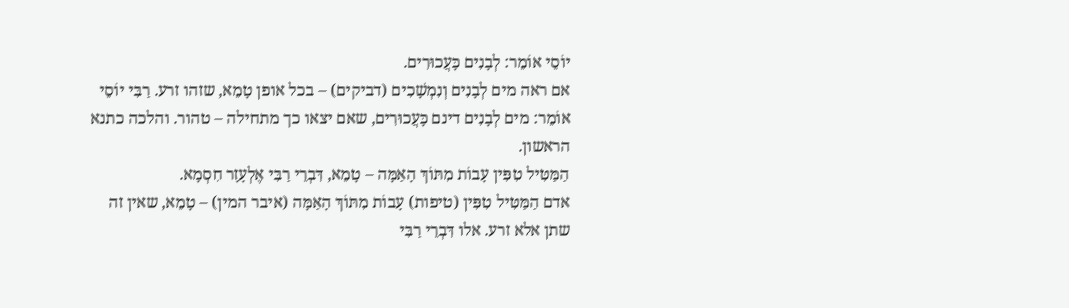יוֹסֵי אוֹמֵר: לְבָנִים כָּעֲכוּרִים.
אם ראה מים לְבָנִים וְנִמְשָׁכִים (דביקים) – בכל אופן טָמֵא, שזהו זרע. רַבִּי יוֹסֵי אוֹמֵר: מים לְבָנִים דינם כָּעֲכוּרִים, שאם יצאו כך מתחילה – טהור. והלכה כתנא הראשון.
הַמַּטִּיל טִפִּין עָבוֹת מִתּוֹךְ הָאַמָּה – טָמֵא, דִּבְרֵי רַבִּי אֶלְעָזָר חִסְמָא.
אדם הַמַּטִּיל טִפִּין (טיפות) עָבוֹת מִתּוֹךְ הָאַמָּה (איבר המין) – טָמֵא, שאין זה שתן אלא זרע. אלו דִּבְרֵי רַבִּי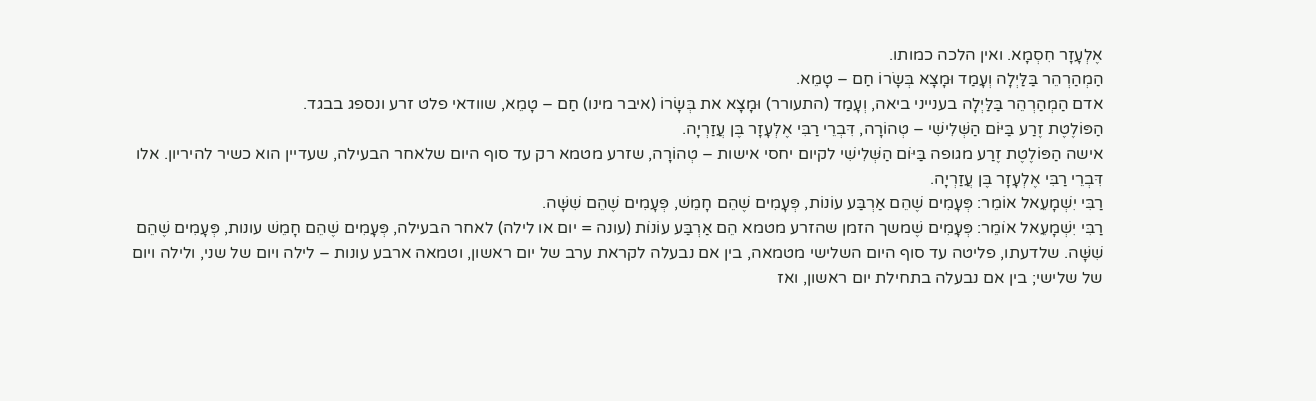אֶלְעָזָר חִסְמָא. ואין הלכה כמותו.
הַמְהַרְהֵר בַּלַּיְלָה וְעָמַד וּמָצָא בְּשָׂרוֹ חַם – טָמֵא.
אדם הַמְהַרְהֵר בַּלַּיְלָה בענייני ביאה, וְעָמַד (התעורר) וּמָצָא את בְּשָׂרוֹ (איבר מינו) חַם – טָמֵא, שוודאי פלט זרע ונספג בבגד.
הַפּוֹלֶטֶת זֶרַע בַּיּוֹם הַשְּׁלִישִׁי – טְהוֹרָה, דִּבְרֵי רַבִּי אֶלְעָזָר בֶּן עֲזַרְיָה.
אישה הַפּוֹלֶטֶת זֶרַע מגופה בַּיּוֹם הַשְּׁלִישִׁי לקיום יחסי אישות – טְהוֹרָה, שזרע מטמא רק עד סוף היום שלאחר הבעילה, שעדיין הוא כשיר להיריון. אלו דִּבְרֵי רַבִּי אֶלְעָזָר בֶּן עֲזַרְיָה.
רַבִּי יִשְׁמָעֵאל אוֹמֵר: פְּעָמִים שֶׁהֵם אַרְבַּע עוֹנוֹת, פְּעָמִים שֶׁהֵם חָמֵשׁ, פְּעָמִים שֶׁהֵם שִׁשָּׁה.
רַבִּי יִשְׁמָעֵאל אוֹמֵר: פְּעָמִים שֶׁמשך הזמן שהזרע מטמא הֵם אַרְבַּע עוֹנוֹת (עונה = יום או לילה) לאחר הבעילה, פְּעָמִים שֶׁהֵם חָמֵשׁ עונות, פְּעָמִים שֶׁהֵם שִׁשָּׁה. שלדעתו, פליטה עד סוף היום השלישי מטמאה, בין אם נבעלה לקראת ערב של יום ראשון, וטמאה ארבע עונות – לילה ויום של שני, ולילה ויום של שלישי; בין אם נבעלה בתחילת יום ראשון, ואז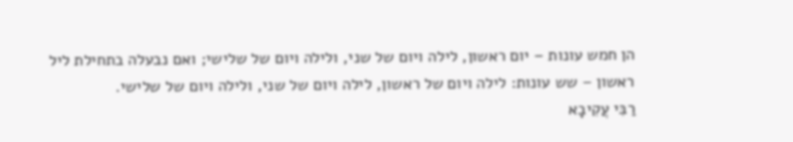הן חמש עונות – יום ראשון, לילה ויום של שני, ולילה ויום של שלישי; ואם נבעלה בתחילת ליל ראשון – שש עונות: לילה ויום של ראשון, לילה ויום של שני, ולילה ויום של שלישי.
רַבִּי עֲקִיבָא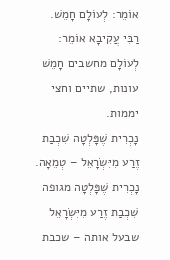אוֹמֵר: לְעוֹלָם חָמֵשׁ.
רַבִּי עֲקִיבָא אוֹמֵר: לְעוֹלָם מחשבים חָמֵשׁ עונות, שתיים וחצי יממות.
נָכְרִית שֶׁפָּלְטָה שִׁכְבַת זֶרַע מִיִּשְׂרָאֵל – טְמֵאָה.
נָכְרִית שֶׁפָּלְטָה מגופה שִׁכְבַת זֶרַע מִיִּשְׂרָאֵל שבעל אותה – שכבת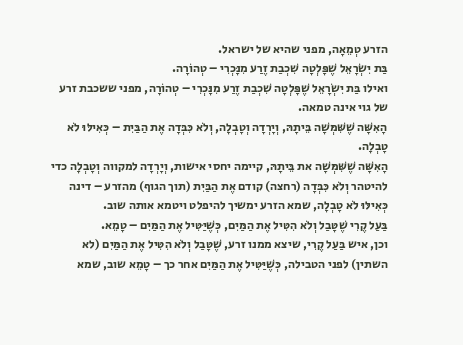הזרע טְמֵאָה, מפני שהיא של ישראל.
בַּת יִשְׂרָאֵל שֶׁפָּלְטָה שִׁכְבַת זֶרַע מִנָּכְרִי – טְהוֹרָה.
ואילו בַּת יִשְׂרָאֵל שֶׁפָּלְטָה שִׁכְבַת זֶרַע מִנָּכְרִי – טְהוֹרָה, מפני ששכבת זרע של גוי אינה טמאה.
הָאִשָּׁה שֶׁשִּׁמְּשָׁה בֵּיתָהּ, וְיָרְדָה וְטָבְלָה, וְלֹא כִּבְּדָה אֶת הַבַּיִת – כְּאִילּוּ לֹא טָבְלָה.
הָאִשָּׁה שֶׁשִּׁמְּשָׁה את בֵּיתָהּ, קיימה יחסי אישות, וְיָרְדָה למקווה וְטָבְלָה כדי להיטהר וְלֹא כִּבְּדָה (רחצה) קודם אֶת הַבַּיִת (תוך הגוף) מהזרע – דינה כְּאִילּוּ לֹא טָבְלָה, שמא הזרע ימשיך להיפלט ויטמא אותה שוב.
בַּעַל קֶרִי שֶׁטָּבַל וְלֹא הִטִּיל אֶת הַמַּיִם, כְּשֶׁיַּטִּיל אֶת הַמַּיִם – טָמֵא.
וכן, איש בַּעַל קֶרִי, שיצא ממנו זרע, שֶׁטָּבַל וְלֹא הִטִּיל אֶת הַמַּיִם (לא השתין) לפני הטבילה, כְּשֶׁיַּטִּיל אֶת הַמַּיִם אחר כך – טָמֵא שוב, שמא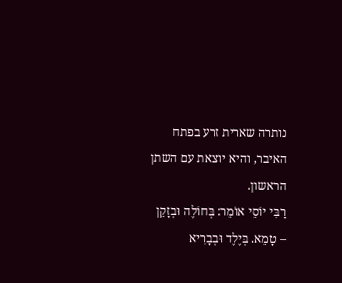נותרה שארית זרע בפתח האיבר, והיא יוצאת עם השתן הראשון.
רַבִּי יוֹסֵי אוֹמֵר: בְּחוֹלֶה וּבְזָקֵן – טָמֵא. בְּיֶלֶד וּבְבָרִיא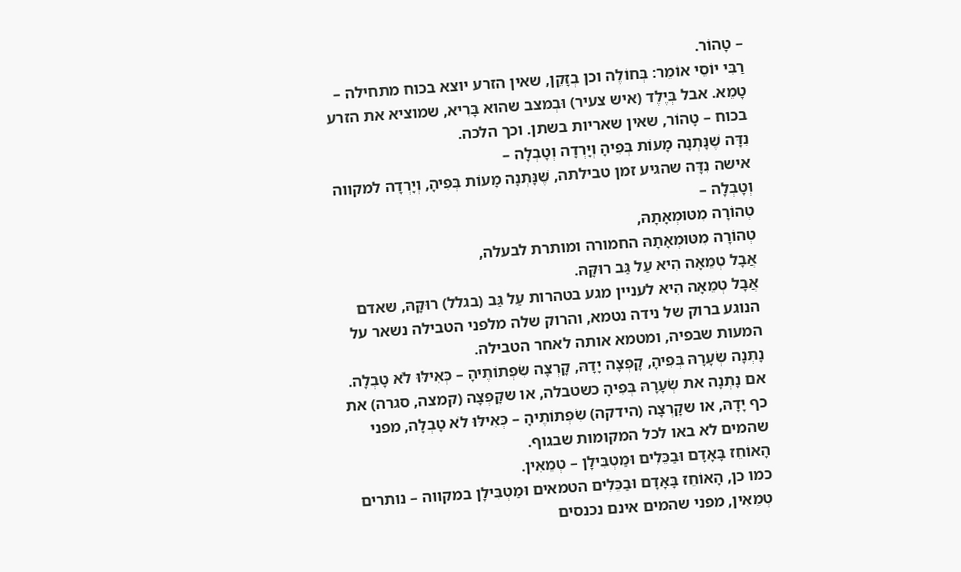– טָהוֹר.
רַבִּי יוֹסֵי אוֹמֵר: בְּחוֹלֶה וכן בְזָקֵן, שאין הזרע יוצא בכוח מתחילה – טָמֵא. אבל בְּיֶלֶד (איש צעיר) וּבְמצב שהוא בָּרִיא, שמוציא את הזרע בכוח – טָהוֹר, שאין שאריות בשתן. וכך הלכה.
נִדָּה שֶׁנָּתְנָה מָעוֹת בְּפִיהָ וְיָרְדָה וְטָבְלָה –
אישה נִדָּה שהגיע זמן טבילתה, שֶׁנָּתְנָה מָעוֹת בְּפִיהָ, וְיָרְדָה למקווה וְטָבְלָה –
טְהוֹרָה מִטּוּמְאָתָהּ,
טְהוֹרָה מִטּוּמְאָתָהּ החמורה ומותרת לבעלה,
אֲבָל טְמֵאָה הִיא עַל גַּב רוּקָּהּ.
אֲבָל טְמֵאָה הִיא לעניין מגע בטהרות עַל גַּב (בגלל) רוּקָּהּ, שאדם הנוגע ברוק של נידה נטמא, והרוק שלה מלפני הטבילה נשאר על המעות שבפיה, ומטמא אותה לאחר הטבילה.
נָתְנָה שְׂעָרָהּ בְּפִיהָ, קָפְצָה יָדָהּ, קָרְצָה שִׂפְתוֹתֶיהָ – כְּאִילּוּ לֹא טָבְלָה.
אם נָתְנָה את שְׂעָרָהּ בְּפִיהָ כשטבלה, או שקָפְצָה (קמצה, סגרה) את כף יָדָהּ, או שקָרְצָה (הידקה) שִׂפְתוֹתֶיהָ – כְּאִילּוּ לֹא טָבְלָה, מפני שהמים לא באו לכל המקומות שבגוף.
הָאוֹחֵז בָּאָדָם וּבַכֵּלִים וּמַטְבִּילָן – טְמֵאִין.
כמו כן, הָאוֹחֵז בָּאָדָם וּבַכֵּלִים הטמאים וּמַטְבִּילָן במקווה – נותרים טְמֵאִין, מפני שהמים אינם נכנסים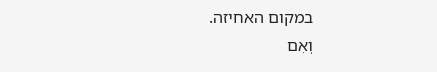במקום האחיזה.
וְאִם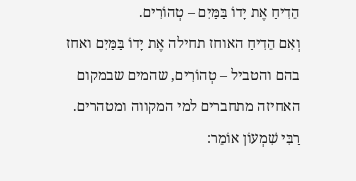הֵדִיחַ אֶת יָדוֹ בַּמַּיִם – טְהוֹרִים.
וְאִם הֵדִיחַ האוחז תחילה אֶת יָדוֹ בַּמַּיִם ואחז בהם והטביל – טְהוֹרִים, שהמים שבמקום האחיזה מתחברים למי המקווה ומטהרים.
רַבִּי שִׁמְעוֹן אוֹמֵר: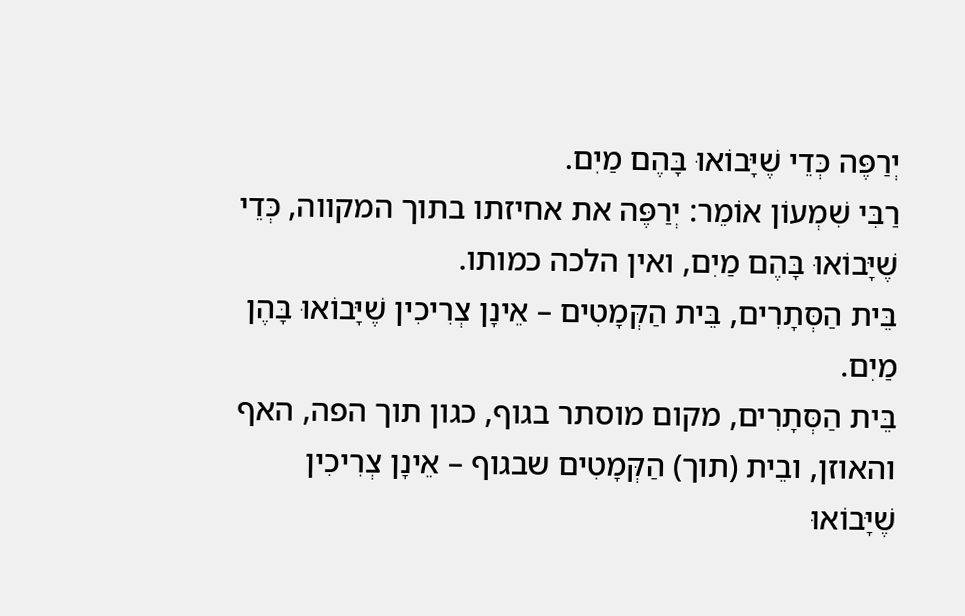יְרַפֶּה כְּדֵי שֶׁיָּבוֹאוּ בָּהֶם מַיִם.
רַבִּי שִׁמְעוֹן אוֹמֵר: יְרַפֶּה את אחיזתו בתוך המקווה, כְּדֵי שֶׁיָּבוֹאוּ בָּהֶם מַיִם, ואין הלכה כמותו.
בֵּית הַסְּתָרִים, בֵּית הַקְּמָטִים – אֵינָן צְרִיכִין שֶׁיָּבוֹאוּ בָּהֶן מַיִם.
בֵּית הַסְּתָרִים, מקום מוסתר בגוף, כגון תוך הפה, האף והאוזן, ובֵית (תוך) הַקְּמָטִים שבגוף – אֵינָן צְרִיכִין שֶׁיָּבוֹאוּ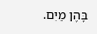בָּהֶן מַיִם.